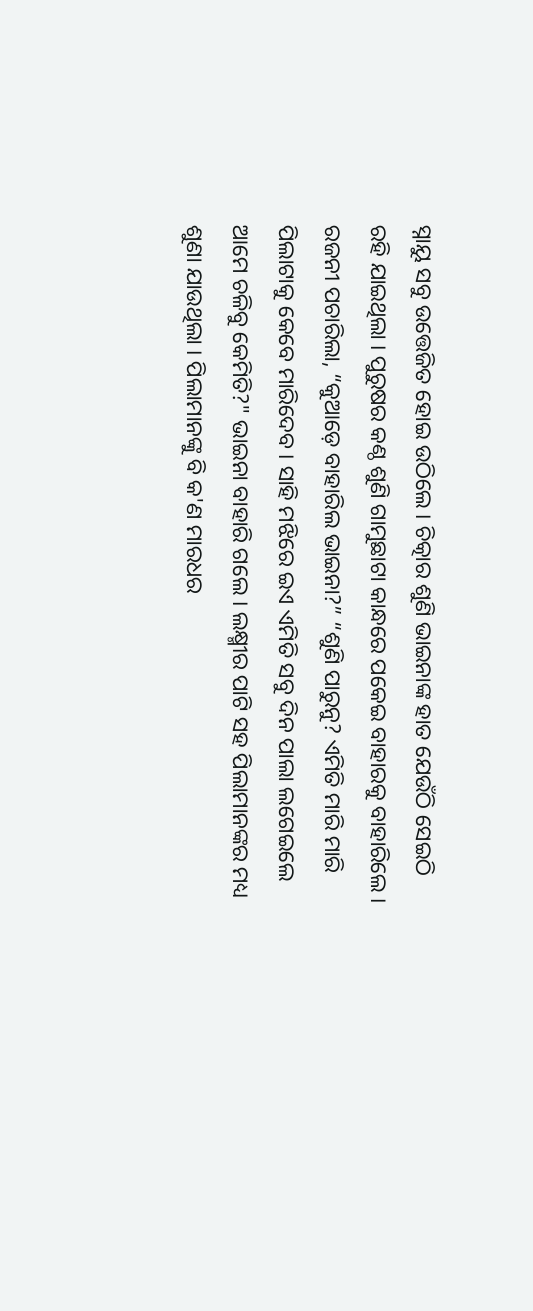ସ୍ନାୟୁ ସବୁ ଉତ୍ତେଜିତ ହୋଇ ଉଠିଲେ । ଚିତ୍କାର ଶୁଣି ଭାଇନାଙ୍କ ହାତ ଯେଉଁଠି ସେଇଠି ରହି ଯାଇଥିଲା । ପୁରୁଷର କଣ୍ଠ ଶୁଣି ଗାମୁଛାଟା କାନ୍ଧରେ ପକେଇ ବାହାରକୁ ବାହାରିଲେ । ରଜନୀ ପଚାରିଲା, “କୁଆଡ଼େ ବାହାରିଲ ଭାଇନା?” “ଶୁଣି ପାରୁନୁ? ଏମିତି ମାରି ମାରି ପିଲାଟାକୁ କେବେ ମାରିଦେବ । ସାହି ମଝିରେ ଇଏ ଏମିତି ସବୁ ଦିନ ପାଲା ଲଗେଇଲେ ଆମେ ଚଳିବୁ କେମିତି?" ଭାଇନା ବାହାରି ଗଲେ । ଲକ୍ଷ୍ମୀର ପାଟି ସହ ପିଲାମାନଙ୍କର ମଧ୍ୟ ଶୁଣା ଯାଉଥିଲା । ପିଲାମାନଙ୍କୁ ବି କ'ଣ ମାରଧର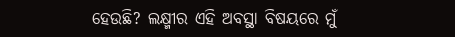ହେଉଛି? ଲକ୍ଷ୍ମୀର ଏହି ଅବସ୍ଥା ବିଷୟରେ ମୁଁ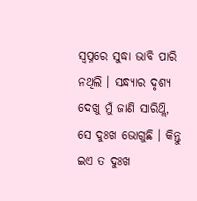ସ୍ବପ୍ନରେ ସୁଦ୍ଧା ଭାବି ପାରି ନଥିଲି । ସନ୍ଧ୍ୟାର ଦୃଶ୍ୟ ଦେଖୁ ମୁଁ ଜାଣି ସାରିଥ୍ଲି, ସେ ଦୁଃଖ ଭୋଗୁଛି । କିନ୍ତୁ ଇଏ ତ ଦୁଃଖ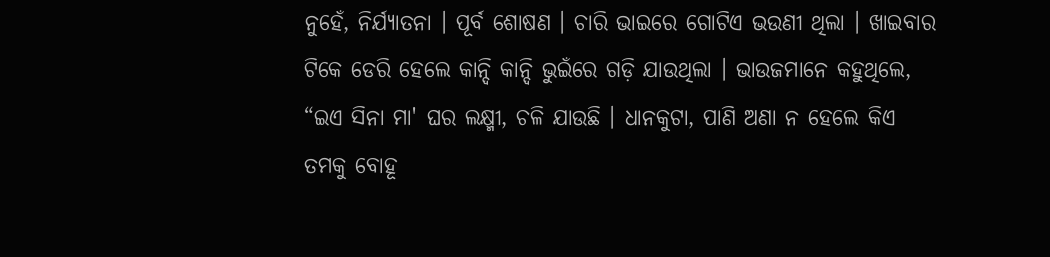ନୁହେଁ, ନିର୍ଯ୍ୟାତନା । ପୂର୍ବ ଶୋଷଣ । ଚାରି ଭାଇରେ ଗୋଟିଏ ଭଉଣୀ ଥିଲା । ଖାଇବାର ଟିକେ ଡେରି ହେଲେ କାନ୍ଦି କାନ୍ଦି ଭୁଇଁରେ ଗଡ଼ି ଯାଉଥିଲା । ଭାଉଜମାନେ କହୁଥିଲେ, “ଇଏ ସିନା ମା' ଘର ଲକ୍ଷ୍ମୀ, ଚଳି ଯାଉଛି । ଧାନକୁଟା, ପାଣି ଅଣା ନ ହେଲେ କିଏ ତମକୁ ବୋହୂ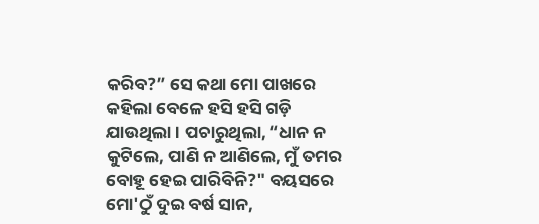କରିବ?” ସେ କଥା ମୋ ପାଖରେ କହିଲା ବେଳେ ହସି ହସି ଗଡ଼ି ଯାଉଥିଲା । ପଚାରୁଥିଲା, “ଧାନ ନ କୁଟିଲେ, ପାଣି ନ ଆଣିଲେ, ମୁଁ ତମର ବୋହୂ ହେଇ ପାରିବିନି?" ବୟସରେ ମୋ'ଠୁଁ ଦୁଇ ବର୍ଷ ସାନ,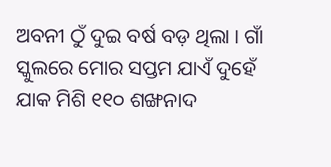ଅବନୀ ଠୁଁ ଦୁଇ ବର୍ଷ ବଡ଼ ଥିଲା । ଗାଁ ସ୍କୁଲରେ ମୋର ସପ୍ତମ ଯାଏଁ ଦୁହେଁ ଯାକ ମିଶି ୧୧୦ ଶଙ୍ଖନାଦ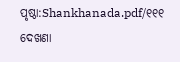ପୃଷ୍ଠା:Shankhanada.pdf/୧୧୧
ଦେଖଣା